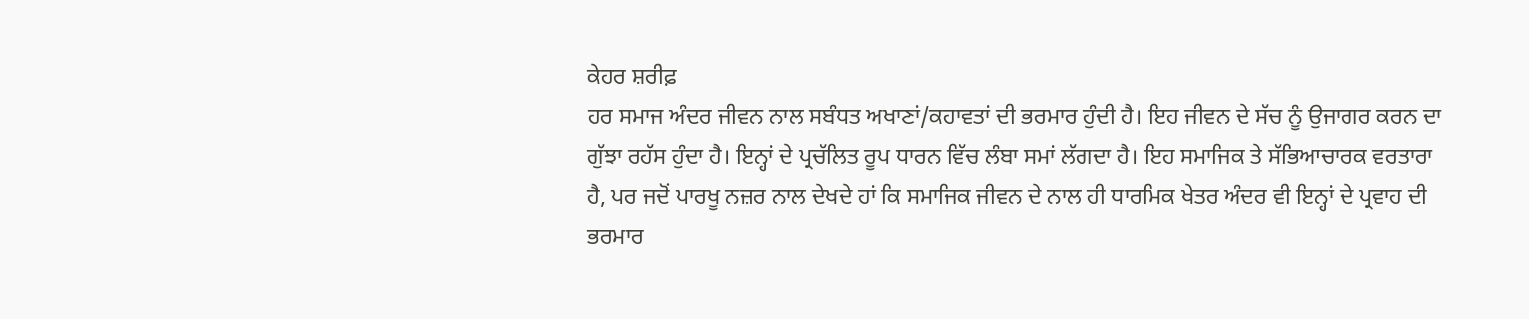ਕੇਹਰ ਸ਼ਰੀਫ਼
ਹਰ ਸਮਾਜ ਅੰਦਰ ਜੀਵਨ ਨਾਲ ਸਬੰਧਤ ਅਖਾਣਾਂ/ਕਹਾਵਤਾਂ ਦੀ ਭਰਮਾਰ ਹੁੰਦੀ ਹੈ। ਇਹ ਜੀਵਨ ਦੇ ਸੱਚ ਨੂੰ ਉਜਾਗਰ ਕਰਨ ਦਾ ਗੁੱਝਾ ਰਹੱਸ ਹੁੰਦਾ ਹੈ। ਇਨ੍ਹਾਂ ਦੇ ਪ੍ਰਚੱਲਿਤ ਰੂਪ ਧਾਰਨ ਵਿੱਚ ਲੰਬਾ ਸਮਾਂ ਲੱਗਦਾ ਹੈ। ਇਹ ਸਮਾਜਿਕ ਤੇ ਸੱਭਿਆਚਾਰਕ ਵਰਤਾਰਾ ਹੈ, ਪਰ ਜਦੋਂ ਪਾਰਖੂ ਨਜ਼ਰ ਨਾਲ ਦੇਖਦੇ ਹਾਂ ਕਿ ਸਮਾਜਿਕ ਜੀਵਨ ਦੇ ਨਾਲ ਹੀ ਧਾਰਮਿਕ ਖੇਤਰ ਅੰਦਰ ਵੀ ਇਨ੍ਹਾਂ ਦੇ ਪ੍ਰਵਾਹ ਦੀ ਭਰਮਾਰ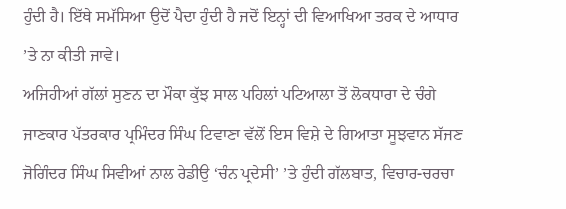ਹੁੰਦੀ ਹੈ। ਇੱਥੇ ਸਮੱਸਿਆ ਉਦੋਂ ਪੈਦਾ ਹੁੰਦੀ ਹੈ ਜਦੋਂ ਇਨ੍ਹਾਂ ਦੀ ਵਿਆਖਿਆ ਤਰਕ ਦੇ ਆਧਾਰ ’ਤੇ ਨਾ ਕੀਤੀ ਜਾਵੇ।
ਅਜਿਹੀਆਂ ਗੱਲਾਂ ਸੁਣਨ ਦਾ ਮੌਕਾ ਕੁੱਝ ਸਾਲ ਪਹਿਲਾਂ ਪਟਿਆਲਾ ਤੋਂ ਲੋਕਧਾਰਾ ਦੇ ਚੰਗੇ ਜਾਣਕਾਰ ਪੱਤਰਕਾਰ ਪ੍ਰਮਿੰਦਰ ਸਿੰਘ ਟਿਵਾਣਾ ਵੱਲੋਂ ਇਸ ਵਿਸ਼ੇ ਦੇ ਗਿਆਤਾ ਸੂਝਵਾਨ ਸੱਜਣ ਜੋਗਿੰਦਰ ਸਿੰਘ ਸਿਵੀਆਂ ਨਾਲ ਰੇਡੀਉ ‘ਚੰਨ ਪ੍ਰਦੇਸੀ’ ’ਤੇ ਹੁੰਦੀ ਗੱਲਬਾਤ, ਵਿਚਾਰ-ਚਰਚਾ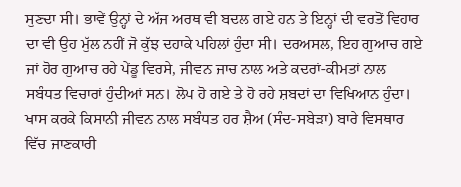ਸੁਣਦਾ ਸੀ। ਭਾਵੇਂ ਉਨ੍ਹਾਂ ਦੇ ਅੱਜ ਅਰਥ ਵੀ ਬਦਲ ਗਏ ਹਨ ਤੇ ਇਨ੍ਹਾਂ ਦੀ ਵਰਤੋਂ ਵਿਹਾਰ ਦਾ ਵੀ ਉਹ ਮੁੱਲ ਨਹੀਂ ਜੋ ਕੁੱਝ ਦਹਾਕੇ ਪਹਿਲਾਂ ਹੁੰਦਾ ਸੀ। ਦਰਅਸਲ, ਇਹ ਗੁਆਚ ਗਏ ਜਾਂ ਹੋਰ ਗੁਆਚ ਰਹੇ ਪੇਂਡੂ ਵਿਰਸੇ, ਜੀਵਨ ਜਾਚ ਨਾਲ ਅਤੇ ਕਦਰਾਂ-ਕੀਮਤਾਂ ਨਾਲ ਸਬੰਧਤ ਵਿਚਾਰਾਂ ਹੁੰਦੀਆਂ ਸਨ। ਲੋਪ ਹੋ ਗਏ ਤੇ ਹੋ ਰਹੇ ਸ਼ਬਦਾਂ ਦਾ ਵਿਖਿਆਨ ਹੁੰਦਾ। ਖਾਸ ਕਰਕੇ ਕਿਸਾਨੀ ਜੀਵਨ ਨਾਲ ਸਬੰਧਤ ਹਰ ਸ਼ੈਅ (ਸੰਦ-ਸਬੇੜਾ) ਬਾਰੇ ਵਿਸਥਾਰ ਵਿੱਚ ਜਾਣਕਾਰੀ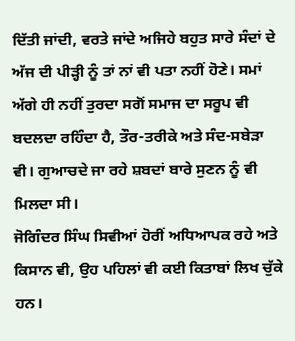ਦਿੱਤੀ ਜਾਂਦੀ, ਵਰਤੇ ਜਾਂਦੇ ਅਜਿਹੇ ਬਹੁਤ ਸਾਰੇ ਸੰਦਾਂ ਦੇ ਅੱਜ ਦੀ ਪੀੜ੍ਹੀ ਨੂੰ ਤਾਂ ਨਾਂ ਵੀ ਪਤਾ ਨਹੀਂ ਹੋਣੇ। ਸਮਾਂ ਅੱਗੇ ਹੀ ਨਹੀਂ ਤੁਰਦਾ ਸਗੋਂ ਸਮਾਜ ਦਾ ਸਰੂਪ ਵੀ ਬਦਲਦਾ ਰਹਿੰਦਾ ਹੈ, ਤੌਰ-ਤਰੀਕੇ ਅਤੇ ਸੰਦ-ਸਬੇੜਾ ਵੀ। ਗੁਆਚਦੇ ਜਾ ਰਹੇ ਸ਼ਬਦਾਂ ਬਾਰੇ ਸੁਣਨ ਨੂੰ ਵੀ ਮਿਲਦਾ ਸੀ।
ਜੋਗਿੰਦਰ ਸਿੰਘ ਸਿਵੀਆਂ ਹੋਰੀਂ ਅਧਿਆਪਕ ਰਹੇ ਅਤੇ ਕਿਸਾਨ ਵੀ, ਉਹ ਪਹਿਲਾਂ ਵੀ ਕਈ ਕਿਤਾਬਾਂ ਲਿਖ ਚੁੱਕੇ ਹਨ।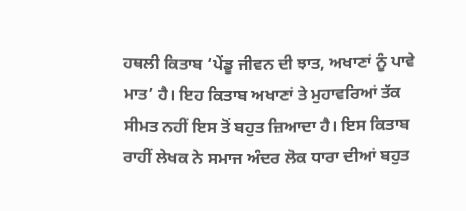ਹਥਲੀ ਕਿਤਾਬ ‘ਪੇਂਡੂ ਜੀਵਨ ਦੀ ਝਾਤ, ਅਖਾਣਾਂ ਨੂੰ ਪਾਵੇ ਮਾਤ’ ਹੈ। ਇਹ ਕਿਤਾਬ ਅਖਾਣਾਂ ਤੇ ਮੁਹਾਵਰਿਆਂ ਤੱਕ ਸੀਮਤ ਨਹੀਂ ਇਸ ਤੋਂ ਬਹੁਤ ਜ਼ਿਆਦਾ ਹੈ। ਇਸ ਕਿਤਾਬ ਰਾਹੀਂ ਲੇਖਕ ਨੇ ਸਮਾਜ ਅੰਦਰ ਲੋਕ ਧਾਰਾ ਦੀਆਂ ਬਹੁਤ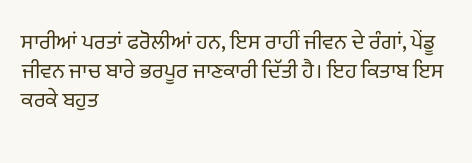ਸਾਰੀਆਂ ਪਰਤਾਂ ਫਰੋਲੀਆਂ ਹਨ, ਇਸ ਰਾਹੀਂ ਜੀਵਨ ਦੇ ਰੰਗਾਂ, ਪੇਂਡੂ ਜੀਵਨ ਜਾਚ ਬਾਰੇ ਭਰਪੂਰ ਜਾਣਕਾਰੀ ਦਿੱਤੀ ਹੈ। ਇਹ ਕਿਤਾਬ ਇਸ ਕਰਕੇ ਬਹੁਤ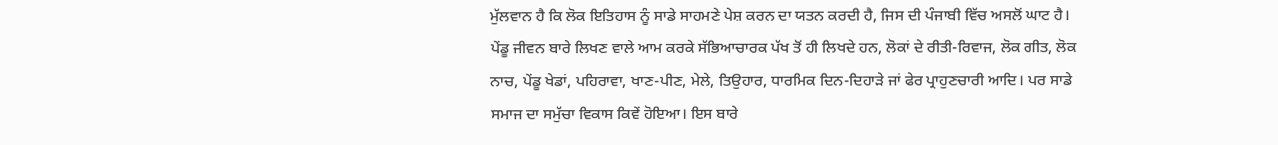ਮੁੱਲਵਾਨ ਹੈ ਕਿ ਲੋਕ ਇਤਿਹਾਸ ਨੂੰ ਸਾਡੇ ਸਾਹਮਣੇ ਪੇਸ਼ ਕਰਨ ਦਾ ਯਤਨ ਕਰਦੀ ਹੈ, ਜਿਸ ਦੀ ਪੰਜਾਬੀ ਵਿੱਚ ਅਸਲੋਂ ਘਾਟ ਹੈ।
ਪੇਂਡੂ ਜੀਵਨ ਬਾਰੇ ਲਿਖਣ ਵਾਲੇ ਆਮ ਕਰਕੇ ਸੱਭਿਆਚਾਰਕ ਪੱਖ ਤੋਂ ਹੀ ਲਿਖਦੇ ਹਨ, ਲੋਕਾਂ ਦੇ ਰੀਤੀ-ਰਿਵਾਜ, ਲੋਕ ਗੀਤ, ਲੋਕ ਨਾਚ, ਪੇਂਡੂ ਖੇਡਾਂ, ਪਹਿਰਾਵਾ, ਖਾਣ-ਪੀਣ, ਮੇਲੇ, ਤਿਉਹਾਰ, ਧਾਰਮਿਕ ਦਿਨ-ਦਿਹਾੜੇ ਜਾਂ ਫੇਰ ਪ੍ਰਾਹੁਣਚਾਰੀ ਆਦਿ। ਪਰ ਸਾਡੇ ਸਮਾਜ ਦਾ ਸਮੁੱਚਾ ਵਿਕਾਸ ਕਿਵੇਂ ਹੋਇਆ। ਇਸ ਬਾਰੇ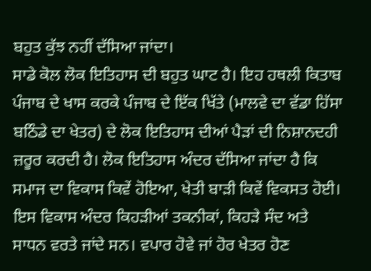ਬਹੁਤ ਕੁੱਝ ਨਹੀਂ ਦੱਸਿਆ ਜਾਂਦਾ।
ਸਾਡੇ ਕੋਲ ਲੋਕ ਇਤਿਹਾਸ ਦੀ ਬਹੁਤ ਘਾਟ ਹੈ। ਇਹ ਹਥਲੀ ਕਿਤਾਬ ਪੰਜਾਬ ਦੇ ਖਾਸ ਕਰਕੇ ਪੰਜਾਬ ਦੇ ਇੱਕ ਖਿੱਤੇ (ਮਾਲਵੇ ਦਾ ਵੱਡਾ ਹਿੱਸਾ ਬਠਿੰਡੇ ਦਾ ਖੇਤਰ) ਦੇ ਲੋਕ ਇਤਿਹਾਸ ਦੀਆਂ ਪੈੜਾਂ ਦੀ ਨਿਸ਼ਾਨਦਹੀ ਜ਼ਰੂਰ ਕਰਦੀ ਹੈ। ਲੋਕ ਇਤਿਹਾਸ ਅੰਦਰ ਦੱਸਿਆ ਜਾਂਦਾ ਹੈ ਕਿ ਸਮਾਜ ਦਾ ਵਿਕਾਸ ਕਿਵੇਂ ਹੋਇਆ, ਖੇਤੀ ਬਾੜੀ ਕਿਵੇਂ ਵਿਕਸਤ ਹੋਈ। ਇਸ ਵਿਕਾਸ ਅੰਦਰ ਕਿਹੜੀਆਂ ਤਕਨੀਕਾਂ, ਕਿਹੜੇ ਸੰਦ ਅਤੇ ਸਾਧਨ ਵਰਤੇ ਜਾਂਦੇ ਸਨ। ਵਪਾਰ ਹੋਵੇ ਜਾਂ ਹੋਰ ਖੇਤਰ ਹੋਣ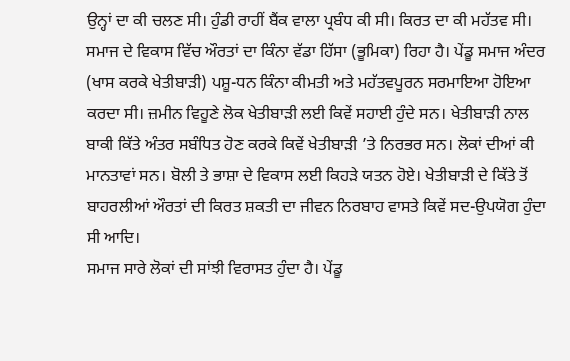ਉਨ੍ਹਾਂ ਦਾ ਕੀ ਚਲਣ ਸੀ। ਹੁੰਡੀ ਰਾਹੀਂ ਬੈਂਕ ਵਾਲਾ ਪ੍ਰਬੰਧ ਕੀ ਸੀ। ਕਿਰਤ ਦਾ ਕੀ ਮਹੱਤਵ ਸੀ। ਸਮਾਜ ਦੇ ਵਿਕਾਸ ਵਿੱਚ ਔਰਤਾਂ ਦਾ ਕਿੰਨਾ ਵੱਡਾ ਹਿੱਸਾ (ਭੂਮਿਕਾ) ਰਿਹਾ ਹੈ। ਪੇਂਡੂ ਸਮਾਜ ਅੰਦਰ (ਖਾਸ ਕਰਕੇ ਖੇਤੀਬਾੜੀ) ਪਸ਼ੂ-ਧਨ ਕਿੰਨਾ ਕੀਮਤੀ ਅਤੇ ਮਹੱਤਵਪੂਰਨ ਸਰਮਾਇਆ ਹੋਇਆ ਕਰਦਾ ਸੀ। ਜ਼ਮੀਨ ਵਿਹੂਣੇ ਲੋਕ ਖੇਤੀਬਾੜੀ ਲਈ ਕਿਵੇਂ ਸਹਾਈ ਹੁੰਦੇ ਸਨ। ਖੇਤੀਬਾੜੀ ਨਾਲ ਬਾਕੀ ਕਿੱਤੇ ਅੰਤਰ ਸਬੰਧਿਤ ਹੋਣ ਕਰਕੇ ਕਿਵੇਂ ਖੇਤੀਬਾੜੀ ’ਤੇ ਨਿਰਭਰ ਸਨ। ਲੋਕਾਂ ਦੀਆਂ ਕੀ ਮਾਨਤਾਵਾਂ ਸਨ। ਬੋਲੀ ਤੇ ਭਾਸ਼ਾ ਦੇ ਵਿਕਾਸ ਲਈ ਕਿਹੜੇ ਯਤਨ ਹੋਏ। ਖੇਤੀਬਾੜੀ ਦੇ ਕਿੱਤੇ ਤੋਂ ਬਾਹਰਲੀਆਂ ਔਰਤਾਂ ਦੀ ਕਿਰਤ ਸ਼ਕਤੀ ਦਾ ਜੀਵਨ ਨਿਰਬਾਹ ਵਾਸਤੇ ਕਿਵੇਂ ਸਦ-ਉਪਯੋਗ ਹੁੰਦਾ ਸੀ ਆਦਿ।
ਸਮਾਜ ਸਾਰੇ ਲੋਕਾਂ ਦੀ ਸਾਂਝੀ ਵਿਰਾਸਤ ਹੁੰਦਾ ਹੈ। ਪੇਂਡੂ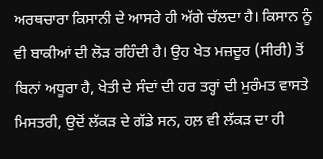ਅਰਥਚਾਰਾ ਕਿਸਾਨੀ ਦੇ ਆਸਰੇ ਹੀ ਅੱਗੇ ਚੱਲਦਾ ਹੈ। ਕਿਸਾਨ ਨੂੰ ਵੀ ਬਾਕੀਆਂ ਦੀ ਲੋੜ ਰਹਿੰਦੀ ਹੈ। ਉਹ ਖੇਤ ਮਜ਼ਦੂਰ (ਸੀਰੀ) ਤੋਂ ਬਿਨਾਂ ਅਧੂਰਾ ਹੈ, ਖੇਤੀ ਦੇ ਸੰਦਾਂ ਦੀ ਹਰ ਤਰ੍ਹਾਂ ਦੀ ਮੁਰੰਮਤ ਵਾਸਤੇ ਮਿਸਤਰੀ, ਉਦੋਂ ਲੱਕੜ ਦੇ ਗੱਡੇ ਸਨ, ਹਲ਼ ਵੀ ਲੱਕੜ ਦਾ ਹੀ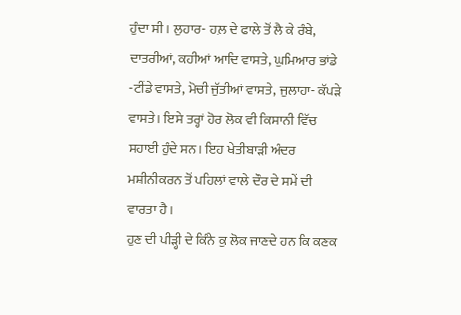ਹੁੰਦਾ ਸੀ। ਲੁਹਾਰ- ਹਲ਼ ਦੇ ਫਾਲੇ ਤੋਂ ਲੈ ਕੇ ਰੰਬੇ, ਦਾਤਰੀਆਂ, ਕਹੀਆਂ ਆਦਿ ਵਾਸਤੇ, ਘੁਮਿਆਰ ਭਾਂਡੇ -ਟੀਂਡੇ ਵਾਸਤੇ, ਮੋਚੀ ਜੁੱਤੀਆਂ ਵਾਸਤੇ, ਜੁਲਾਹਾ- ਕੱਪੜੇ ਵਾਸਤੇ। ਇਸੇ ਤਰ੍ਹਾਂ ਹੋਰ ਲੋਕ ਵੀ ਕਿਸਾਨੀ ਵਿੱਚ ਸਹਾਈ ਹੁੰਦੇ ਸਨ। ਇਹ ਖੇਤੀਬਾੜੀ ਅੰਦਰ ਮਸ਼ੀਨੀਕਰਨ ਤੋਂ ਪਹਿਲਾਂ ਵਾਲੇ ਦੌਰ ਦੇ ਸਮੇਂ ਦੀ ਵਾਰਤਾ ਹੈ।
ਹੁਣ ਦੀ ਪੀੜ੍ਹੀ ਦੇ ਕਿੰਨੇ ਕੁ ਲੋਕ ਜਾਣਦੇ ਹਨ ਕਿ ਕਣਕ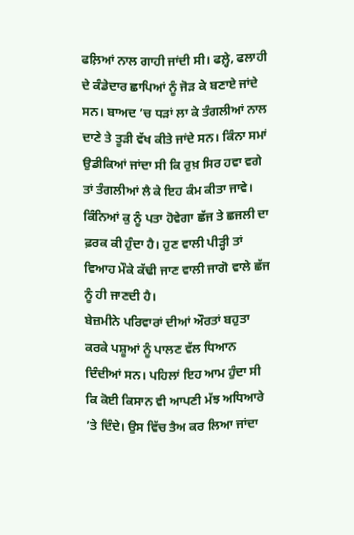ਫਲ਼ਿਆਂ ਨਾਲ ਗਾਹੀ ਜਾਂਦੀ ਸੀ। ਫਲ਼੍ਹੇ, ਫਲਾਹੀ ਦੇ ਕੰਡੇਦਾਰ ਛਾਪਿਆਂ ਨੂੰ ਜੋੜ ਕੇ ਬਣਾਏ ਜਾਂਦੇ ਸਨ। ਬਾਅਦ ’ਚ ਧੜਾਂ ਲਾ ਕੇ ਤੰਗਲੀਆਂ ਨਾਲ ਦਾਣੇ ਤੇ ਤੂੜੀ ਵੱਖ ਕੀਤੇ ਜਾਂਦੇ ਸਨ। ਕਿੰਨਾ ਸਮਾਂ ਉਡੀਕਿਆਂ ਜਾਂਦਾ ਸੀ ਕਿ ਰੁਖ਼ ਸਿਰ ਹਵਾ ਵਗੇ ਤਾਂ ਤੰਗਲੀਆਂ ਲੈ ਕੇ ਇਹ ਕੰਮ ਕੀਤਾ ਜਾਵੇ। ਕਿੰਨਿਆਂ ਕੁ ਨੂੰ ਪਤਾ ਹੋਵੇਗਾ ਛੱਜ ਤੇ ਛਜਲੀ ਦਾ ਫ਼ਰਕ ਕੀ ਹੁੰਦਾ ਹੈ। ਹੁਣ ਵਾਲੀ ਪੀੜ੍ਹੀ ਤਾਂ ਵਿਆਹ ਮੌਕੇ ਕੱਢੀ ਜਾਣ ਵਾਲੀ ਜਾਗੋ ਵਾਲੇ ਛੱਜ ਨੂੰ ਹੀ ਜਾਣਦੀ ਹੈ।
ਬੇਜ਼ਮੀਨੇ ਪਰਿਵਾਰਾਂ ਦੀਆਂ ਔਰਤਾਂ ਬਹੁਤਾ ਕਰਕੇ ਪਸ਼ੂਆਂ ਨੂੰ ਪਾਲਣ ਵੱਲ ਧਿਆਨ ਦਿੰਦੀਆਂ ਸਨ। ਪਹਿਲਾਂ ਇਹ ਆਮ ਹੁੰਦਾ ਸੀ ਕਿ ਕੋਈ ਕਿਸਾਨ ਵੀ ਆਪਣੀ ਮੱਝ ਅਧਿਆਰੇ ’ਤੇ ਦਿੰਦੇ। ਉਸ ਵਿੱਚ ਤੈਅ ਕਰ ਲਿਆ ਜਾਂਦਾ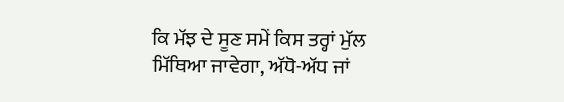ਕਿ ਮੱਝ ਦੇ ਸੂਣ ਸਮੇਂ ਕਿਸ ਤਰ੍ਹਾਂ ਮੁੱਲ ਮਿੱਥਿਆ ਜਾਵੇਗਾ, ਅੱਧੋ-ਅੱਧ ਜਾਂ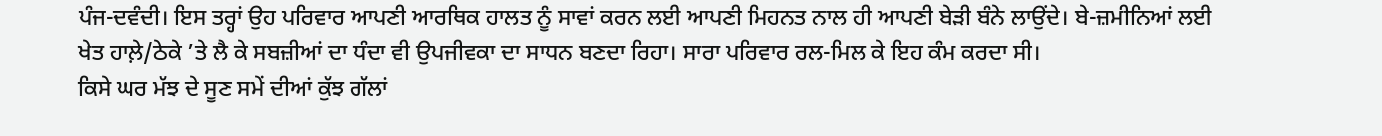ਪੰਜ-ਦਵੰਦੀ। ਇਸ ਤਰ੍ਹਾਂ ਉਹ ਪਰਿਵਾਰ ਆਪਣੀ ਆਰਥਿਕ ਹਾਲਤ ਨੂੰ ਸਾਵਾਂ ਕਰਨ ਲਈ ਆਪਣੀ ਮਿਹਨਤ ਨਾਲ ਹੀ ਆਪਣੀ ਬੇੜੀ ਬੰਨੇ ਲਾਉਂਦੇ। ਬੇ-ਜ਼ਮੀਨਿਆਂ ਲਈ ਖੇਤ ਹਾਲ਼ੇ/ਠੇਕੇ ’ਤੇ ਲੈ ਕੇ ਸਬਜ਼ੀਆਂ ਦਾ ਧੰਦਾ ਵੀ ਉਪਜੀਵਕਾ ਦਾ ਸਾਧਨ ਬਣਦਾ ਰਿਹਾ। ਸਾਰਾ ਪਰਿਵਾਰ ਰਲ-ਮਿਲ ਕੇ ਇਹ ਕੰਮ ਕਰਦਾ ਸੀ।
ਕਿਸੇ ਘਰ ਮੱਝ ਦੇ ਸੂਣ ਸਮੇਂ ਦੀਆਂ ਕੁੱਝ ਗੱਲਾਂ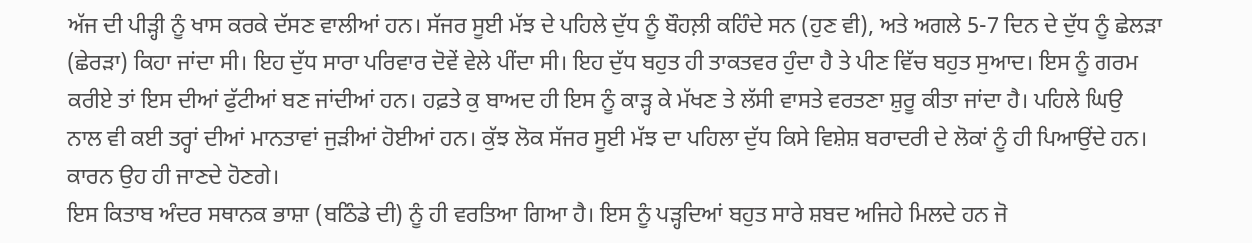ਅੱਜ ਦੀ ਪੀੜ੍ਹੀ ਨੂੰ ਖਾਸ ਕਰਕੇ ਦੱਸਣ ਵਾਲੀਆਂ ਹਨ। ਸੱਜਰ ਸੂਈ ਮੱਝ ਦੇ ਪਹਿਲੇ ਦੁੱਧ ਨੂੰ ਬੌਹਲ਼ੀ ਕਹਿੰਦੇ ਸਨ (ਹੁਣ ਵੀ), ਅਤੇ ਅਗਲੇ 5-7 ਦਿਨ ਦੇ ਦੁੱਧ ਨੂੰ ਛੇਲੜਾ (ਛੇਰੜਾ) ਕਿਹਾ ਜਾਂਦਾ ਸੀ। ਇਹ ਦੁੱਧ ਸਾਰਾ ਪਰਿਵਾਰ ਦੋਵੇਂ ਵੇਲੇ ਪੀਂਦਾ ਸੀ। ਇਹ ਦੁੱਧ ਬਹੁਤ ਹੀ ਤਾਕਤਵਰ ਹੁੰਦਾ ਹੈ ਤੇ ਪੀਣ ਵਿੱਚ ਬਹੁਤ ਸੁਆਦ। ਇਸ ਨੂੰ ਗਰਮ ਕਰੀਏ ਤਾਂ ਇਸ ਦੀਆਂ ਫੁੱਟੀਆਂ ਬਣ ਜਾਂਦੀਆਂ ਹਨ। ਹਫ਼ਤੇ ਕੁ ਬਾਅਦ ਹੀ ਇਸ ਨੂੰ ਕਾੜ੍ਹ ਕੇ ਮੱਖਣ ਤੇ ਲੱਸੀ ਵਾਸਤੇ ਵਰਤਣਾ ਸ਼ੁਰੂ ਕੀਤਾ ਜਾਂਦਾ ਹੈ। ਪਹਿਲੇ ਘਿਉ ਨਾਲ ਵੀ ਕਈ ਤਰ੍ਹਾਂ ਦੀਆਂ ਮਾਨਤਾਵਾਂ ਜੁੜੀਆਂ ਹੋਈਆਂ ਹਨ। ਕੁੱਝ ਲੋਕ ਸੱਜਰ ਸੂਈ ਮੱਝ ਦਾ ਪਹਿਲਾ ਦੁੱਧ ਕਿਸੇ ਵਿਸ਼ੇਸ਼ ਬਰਾਦਰੀ ਦੇ ਲੋਕਾਂ ਨੂੰ ਹੀ ਪਿਆਉਂਦੇ ਹਨ। ਕਾਰਨ ਉਹ ਹੀ ਜਾਣਦੇ ਹੋਣਗੇ।
ਇਸ ਕਿਤਾਬ ਅੰਦਰ ਸਥਾਨਕ ਭਾਸ਼ਾ (ਬਠਿੰਡੇ ਦੀ) ਨੂੰ ਹੀ ਵਰਤਿਆ ਗਿਆ ਹੈ। ਇਸ ਨੂੰ ਪੜ੍ਹਦਿਆਂ ਬਹੁਤ ਸਾਰੇ ਸ਼ਬਦ ਅਜਿਹੇ ਮਿਲਦੇ ਹਨ ਜੋ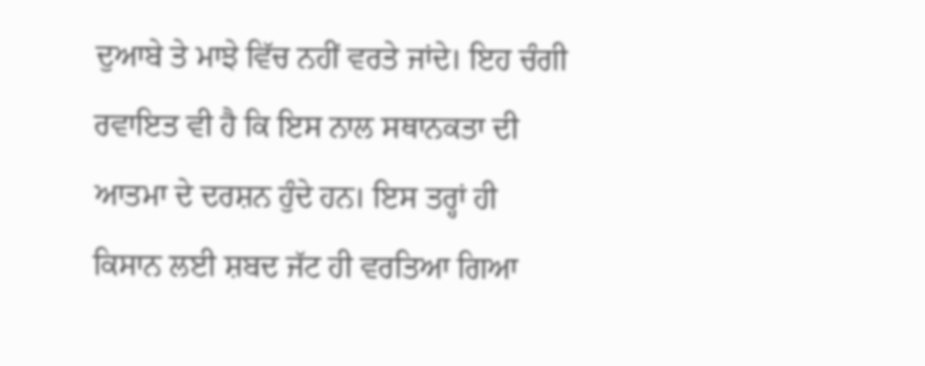ਦੁਆਬੇ ਤੇ ਮਾਝੇ ਵਿੱਚ ਨਹੀਂ ਵਰਤੇ ਜਾਂਦੇ। ਇਹ ਚੰਗੀ ਰਵਾਇਤ ਵੀ ਹੈ ਕਿ ਇਸ ਨਾਲ ਸਥਾਨਕਤਾ ਦੀ ਆਤਮਾ ਦੇ ਦਰਸ਼ਨ ਹੁੰਦੇ ਹਨ। ਇਸ ਤਰ੍ਹਾਂ ਹੀ ਕਿਸਾਨ ਲਈ ਸ਼ਬਦ ਜੱਟ ਹੀ ਵਰਤਿਆ ਗਿਆ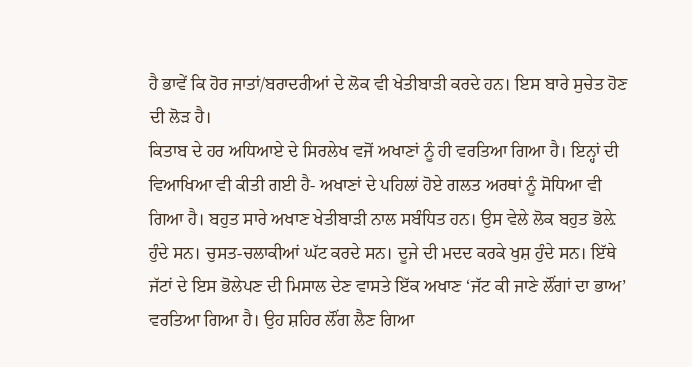ਹੈ ਭਾਵੇਂ ਕਿ ਹੋਰ ਜਾਤਾਂ/ਬਰਾਦਰੀਆਂ ਦੇ ਲੋਕ ਵੀ ਖੇਤੀਬਾੜੀ ਕਰਦੇ ਹਨ। ਇਸ ਬਾਰੇ ਸੁਚੇਤ ਹੋਣ ਦੀ ਲੋੜ ਹੈ।
ਕਿਤਾਬ ਦੇ ਹਰ ਅਧਿਆਏ ਦੇ ਸਿਰਲੇਖ ਵਜੋਂ ਅਖਾਣਾਂ ਨੂੰ ਹੀ ਵਰਤਿਆ ਗਿਆ ਹੈ। ਇਨ੍ਹਾਂ ਦੀ ਵਿਆਖਿਆ ਵੀ ਕੀਤੀ ਗਈ ਹੈ- ਅਖਾਣਾਂ ਦੇ ਪਹਿਲਾਂ ਹੋਏ ਗਲਤ ਅਰਥਾਂ ਨੂੰ ਸੋਧਿਆ ਵੀ ਗਿਆ ਹੈ। ਬਹੁਤ ਸਾਰੇ ਅਖਾਣ ਖੇਤੀਬਾੜੀ ਨਾਲ ਸਬੰਧਿਤ ਹਨ। ਉਸ ਵੇਲੇ ਲੋਕ ਬਹੁਤ ਭੋਲ਼ੇ ਹੁੰਦੇ ਸਨ। ਚੁਸਤ-ਚਲਾਕੀਆਂ ਘੱਟ ਕਰਦੇ ਸਨ। ਦੂਜੇ ਦੀ ਮਦਦ ਕਰਕੇ ਖੁਸ਼ ਹੁੰਦੇ ਸਨ। ਇੱਥੇ ਜੱਟਾਂ ਦੇ ਇਸ ਭੋਲੇਪਣ ਦੀ ਮਿਸਾਲ ਦੇਣ ਵਾਸਤੇ ਇੱਕ ਅਖਾਣ ‘ਜੱਟ ਕੀ ਜਾਣੇ ਲੌਂਗਾਂ ਦਾ ਭਾਅ’ ਵਰਤਿਆ ਗਿਆ ਹੈ। ਉਹ ਸ਼ਹਿਰ ਲੌਂਗ ਲੈਣ ਗਿਆ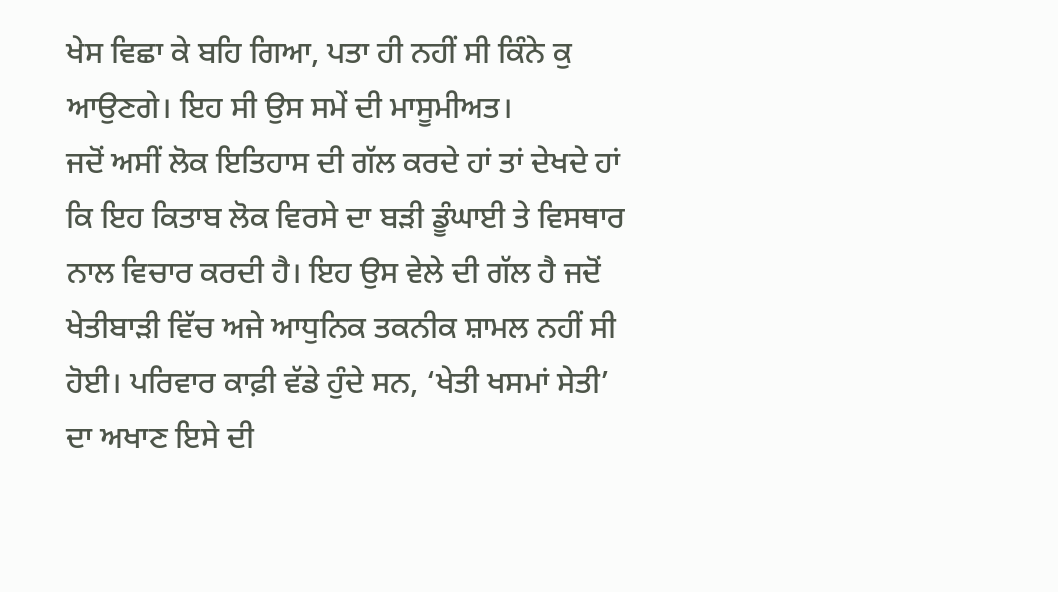ਖੇਸ ਵਿਛਾ ਕੇ ਬਹਿ ਗਿਆ, ਪਤਾ ਹੀ ਨਹੀਂ ਸੀ ਕਿੰਨੇ ਕੁ ਆਉਣਗੇ। ਇਹ ਸੀ ਉਸ ਸਮੇਂ ਦੀ ਮਾਸੂਮੀਅਤ।
ਜਦੋਂ ਅਸੀਂ ਲੋਕ ਇਤਿਹਾਸ ਦੀ ਗੱਲ ਕਰਦੇ ਹਾਂ ਤਾਂ ਦੇਖਦੇ ਹਾਂ ਕਿ ਇਹ ਕਿਤਾਬ ਲੋਕ ਵਿਰਸੇ ਦਾ ਬੜੀ ਡੂੰਘਾਈ ਤੇ ਵਿਸਥਾਰ ਨਾਲ ਵਿਚਾਰ ਕਰਦੀ ਹੈ। ਇਹ ਉਸ ਵੇਲੇ ਦੀ ਗੱਲ ਹੈ ਜਦੋਂ ਖੇਤੀਬਾੜੀ ਵਿੱਚ ਅਜੇ ਆਧੁਨਿਕ ਤਕਨੀਕ ਸ਼ਾਮਲ ਨਹੀਂ ਸੀ ਹੋਈ। ਪਰਿਵਾਰ ਕਾਫ਼ੀ ਵੱਡੇ ਹੁੰਦੇ ਸਨ, ‘ਖੇਤੀ ਖਸਮਾਂ ਸੇਤੀ’ ਦਾ ਅਖਾਣ ਇਸੇ ਦੀ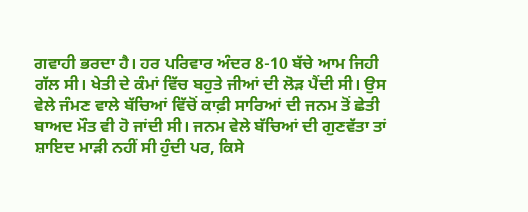ਗਵਾਹੀ ਭਰਦਾ ਹੈ। ਹਰ ਪਰਿਵਾਰ ਅੰਦਰ 8-10 ਬੱਚੇ ਆਮ ਜਿਹੀ ਗੱਲ ਸੀ। ਖੇਤੀ ਦੇ ਕੰਮਾਂ ਵਿੱਚ ਬਹੁਤੇ ਜੀਆਂ ਦੀ ਲੋੜ ਪੈਂਦੀ ਸੀ। ਉਸ ਵੇਲੇ ਜੰਮਣ ਵਾਲੇ ਬੱਚਿਆਂ ਵਿੱਚੋਂ ਕਾਫ਼ੀ ਸਾਰਿਆਂ ਦੀ ਜਨਮ ਤੋਂ ਛੇਤੀ ਬਾਅਦ ਮੌਤ ਵੀ ਹੋ ਜਾਂਦੀ ਸੀ। ਜਨਮ ਵੇਲੇ ਬੱਚਿਆਂ ਦੀ ਗੁਣਵੱਤਾ ਤਾਂ ਸ਼ਾਇਦ ਮਾੜੀ ਨਹੀਂ ਸੀ ਹੁੰਦੀ ਪਰ, ਕਿਸੇ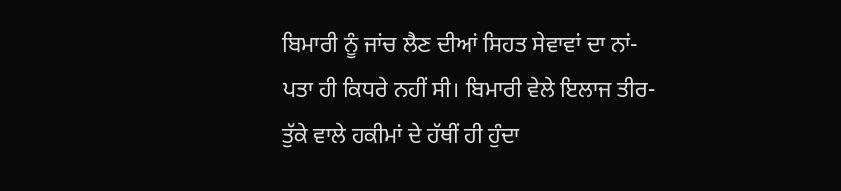ਬਿਮਾਰੀ ਨੂੰ ਜਾਂਚ ਲੈਣ ਦੀਆਂ ਸਿਹਤ ਸੇਵਾਵਾਂ ਦਾ ਨਾਂ-ਪਤਾ ਹੀ ਕਿਧਰੇ ਨਹੀਂ ਸੀ। ਬਿਮਾਰੀ ਵੇਲੇ ਇਲਾਜ ਤੀਰ-ਤੁੱਕੇ ਵਾਲੇ ਹਕੀਮਾਂ ਦੇ ਹੱਥੀਂ ਹੀ ਹੁੰਦਾ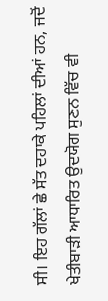ਸੀ। ਇਹ ਗੱਲਾਂ ਛੇ ਸੱਤ ਦਹਾਕੇ ਪਹਿਲਾਂ ਦੀਆਂ ਹਨ, ਜਦੋਂ ਖੇਤੀਬਾੜੀ ਆਧਾਰਿਤ ਉਦਯੋਗ ਸੁਣਨ ਵਿੱਚ ਵੀ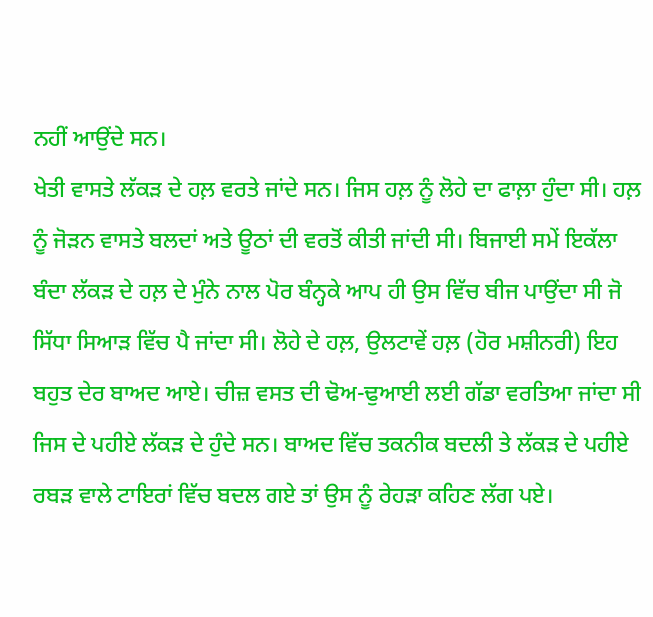ਨਹੀਂ ਆਉਂਦੇ ਸਨ।
ਖੇਤੀ ਵਾਸਤੇ ਲੱਕੜ ਦੇ ਹਲ਼ ਵਰਤੇ ਜਾਂਦੇ ਸਨ। ਜਿਸ ਹਲ਼ ਨੂੰ ਲੋਹੇ ਦਾ ਫਾਲ਼ਾ ਹੁੰਦਾ ਸੀ। ਹਲ਼ ਨੂੰ ਜੋੜਨ ਵਾਸਤੇ ਬਲਦਾਂ ਅਤੇ ਊਠਾਂ ਦੀ ਵਰਤੋਂ ਕੀਤੀ ਜਾਂਦੀ ਸੀ। ਬਿਜਾਈ ਸਮੇਂ ਇਕੱਲਾ ਬੰਦਾ ਲੱਕੜ ਦੇ ਹਲ਼ ਦੇ ਮੁੰਨੇ ਨਾਲ ਪੋਰ ਬੰਨ੍ਹਕੇ ਆਪ ਹੀ ਉਸ ਵਿੱਚ ਬੀਜ ਪਾਉਂਦਾ ਸੀ ਜੋ ਸਿੱਧਾ ਸਿਆੜ ਵਿੱਚ ਪੈ ਜਾਂਦਾ ਸੀ। ਲੋਹੇ ਦੇ ਹਲ਼, ਉਲਟਾਵੇਂ ਹਲ਼ (ਹੋਰ ਮਸ਼ੀਨਰੀ) ਇਹ ਬਹੁਤ ਦੇਰ ਬਾਅਦ ਆਏ। ਚੀਜ਼ ਵਸਤ ਦੀ ਢੋਅ-ਢੁਆਈ ਲਈ ਗੱਡਾ ਵਰਤਿਆ ਜਾਂਦਾ ਸੀ ਜਿਸ ਦੇ ਪਹੀਏ ਲੱਕੜ ਦੇ ਹੁੰਦੇ ਸਨ। ਬਾਅਦ ਵਿੱਚ ਤਕਨੀਕ ਬਦਲੀ ਤੇ ਲੱਕੜ ਦੇ ਪਹੀਏ ਰਬੜ ਵਾਲੇ ਟਾਇਰਾਂ ਵਿੱਚ ਬਦਲ ਗਏ ਤਾਂ ਉਸ ਨੂੰ ਰੇਹੜਾ ਕਹਿਣ ਲੱਗ ਪਏ।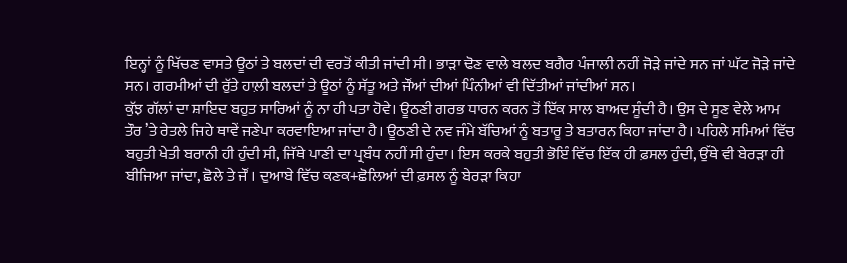ਇਨ੍ਹਾਂ ਨੂੰ ਖਿੱਚਣ ਵਾਸਤੇ ਊਠਾਂ ਤੇ ਬਲਦਾਂ ਦੀ ਵਰਤੋਂ ਕੀਤੀ ਜਾਂਦੀ ਸੀ। ਭਾੜਾ ਢੋਣ ਵਾਲੇ ਬਲਦ ਬਗੈਰ ਪੰਜਾਲੀ ਨਹੀਂ ਜੋੜੇ ਜਾਂਦੇ ਸਨ ਜਾਂ ਘੱਟ ਜੋੜੇ ਜਾਂਦੇ ਸਨ। ਗਰਮੀਆਂ ਦੀ ਰੁੱਤੇ ਹਾਲ਼ੀ ਬਲਦਾਂ ਤੇ ਊਠਾਂ ਨੂੰ ਸੱਤੂ ਅਤੇ ਜੌਂਆਂ ਦੀਆਂ ਪਿੰਨੀਆਂ ਵੀ ਦਿੱਤੀਆਂ ਜਾਂਦੀਆਂ ਸਨ।
ਕੁੱਝ ਗੱਲਾਂ ਦਾ ਸ਼ਾਇਦ ਬਹੁਤ ਸਾਰਿਆਂ ਨੂੰ ਨਾ ਹੀ ਪਤਾ ਹੋਵੇ। ਊਠਣੀ ਗਰਭ ਧਾਰਨ ਕਰਨ ਤੋਂ ਇੱਕ ਸਾਲ ਬਾਅਦ ਸੂੰਦੀ ਹੈ। ਉਸ ਦੇ ਸੂਣ ਵੇਲੇ ਆਮ ਤੌਰ ’ਤੇ ਰੇਤਲੇ ਜਿਹੇ ਥਾਵੇਂ ਜਣੇਪਾ ਕਰਵਾਇਆ ਜਾਂਦਾ ਹੈ। ਊਠਣੀ ਦੇ ਨਵ ਜੰਮੇ ਬੱਚਿਆਂ ਨੂੰ ਬਤਾਰੂ ਤੇ ਬਤਾਰਨ ਕਿਹਾ ਜਾਂਦਾ ਹੈ। ਪਹਿਲੇ ਸਮਿਆਂ ਵਿੱਚ ਬਹੁਤੀ ਖੇਤੀ ਬਰਾਨੀ ਹੀ ਹੁੰਦੀ ਸੀ, ਜਿੱਥੇ ਪਾਣੀ ਦਾ ਪ੍ਰਬੰਧ ਨਹੀਂ ਸੀ ਹੁੰਦਾ। ਇਸ ਕਰਕੇ ਬਹੁਤੀ ਭੋਇੰ ਵਿੱਚ ਇੱਕ ਹੀ ਫ਼ਸਲ ਹੁੰਦੀ, ਉੱਥੇ ਵੀ ਬੇਰੜਾ ਹੀ ਬੀਜਿਆ ਜਾਂਦਾ, ਛੋਲੇ ਤੇ ਜੌਂ । ਦੁਆਬੇ ਵਿੱਚ ਕਣਕ+ਛੋਲਿਆਂ ਦੀ ਫ਼ਸਲ ਨੂੰ ਬੇਰੜਾ ਕਿਹਾ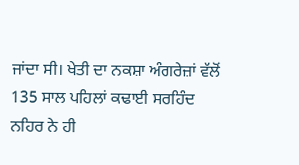ਜਾਂਦਾ ਸੀ। ਖੇਤੀ ਦਾ ਨਕਸ਼ਾ ਅੰਗਰੇਜ਼ਾਂ ਵੱਲੋਂ 135 ਸਾਲ ਪਹਿਲਾਂ ਕਢਾਈ ਸਰਹਿੰਦ ਨਹਿਰ ਨੇ ਹੀ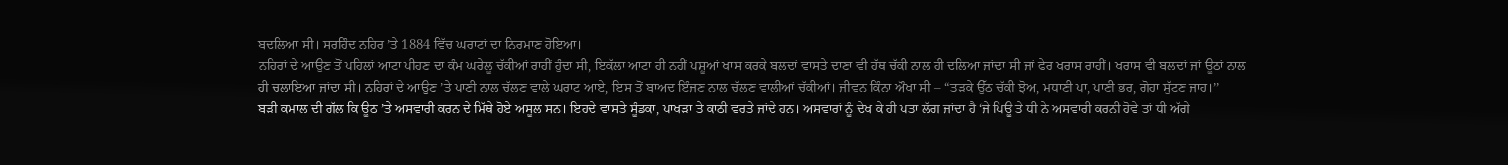ਬਦਲਿਆ ਸੀ। ਸਰਹਿੰਦ ਨਹਿਰ ’ਤੇ 1884 ਵਿੱਚ ਘਰਾਟਾਂ ਦਾ ਨਿਰਮਾਣ ਹੋਇਆ।
ਨਹਿਰਾਂ ਦੇ ਆਉਣ ਤੋਂ ਪਹਿਲਾਂ ਆਟਾ ਪੀਹਣ ਦਾ ਕੰਮ ਘਰੇਲੂ ਚੱਕੀਆਂ ਰਾਹੀਂ ਹੁੰਦਾ ਸੀ, ਇਕੱਲਾ ਆਟਾ ਹੀ ਨਹੀਂ ਪਸ਼ੂਆਂ ਖਾਸ ਕਰਕੇ ਬਲਦਾਂ ਵਾਸਤੇ ਦਾਣਾ ਵੀ ਹੱਥ ਚੱਕੀ ਨਾਲ ਹੀ ਦਲਿਆ ਜਾਂਦਾ ਸੀ ਜਾਂ ਫੇਰ ਖਰਾਸ ਰਾਹੀਂ। ਖਰਾਸ ਵੀ ਬਲਦਾਂ ਜਾਂ ਊਠਾਂ ਨਾਲ ਹੀ ਚਲਾਇਆ ਜਾਂਦਾ ਸੀ। ਨਹਿਰਾਂ ਦੇ ਆਉਣ ’ਤੇ ਪਾਣੀ ਨਾਲ ਚੱਲਣ ਵਾਲੇ ਘਰਾਟ ਆਏ, ਇਸ ਤੋਂ ਬਾਅਦ ਇੰਜਣ ਨਾਲ ਚੱਲਣ ਵਾਲੀਆਂ ਚੱਕੀਆਂ। ਜੀਵਨ ਕਿੰਨਾ ਔਖਾ ਸੀ – “ਤੜਕੇ ਉੱਠ ਚੱਕੀ ਝੋਅ, ਮਧਾਣੀ ਪਾ, ਪਾਣੀ ਭਰ, ਗੋਹਾ ਸੁੱਟਣ ਜਾਹ।’’
ਬੜੀ ਕਮਾਲ ਦੀ ਗੱਲ ਕਿ ਊਠ ’ਤੇ ਅਸਵਾਰੀ ਕਰਨ ਦੇ ਮਿੱਥੇ ਹੋਏ ਅਸੂਲ ਸਨ। ਇਹਦੇ ਵਾਸਤੇ ਸੂੰਡਕਾ, ਪਾਖੜਾ ਤੇ ਕਾਠੀ ਵਰਤੇ ਜਾਂਦੇ ਹਨ। ਅਸਵਾਰਾਂ ਨੂੰ ਦੇਖ ਕੇ ਹੀ ਪਤਾ ਲੱਗ ਜਾਂਦਾ ਹੈ ‘ਜੇ ਪਿਊ ਤੇ ਧੀ ਨੇ ਅਸਵਾਰੀ ਕਰਨੀ ਹੋਵੇ ਤਾਂ ਧੀ ਅੱਗੇ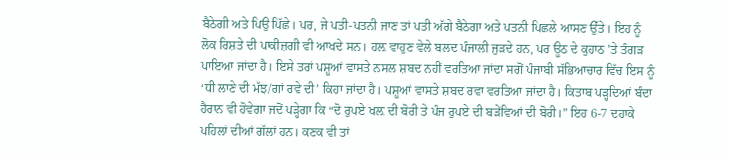ਬੈਠੇਗੀ ਅਤੇ ਪਿਉ ਪਿੱਛੇ। ਪਰ, ਜੇ ਪਤੀ-ਪਤਨੀ ਜਾਣ ਤਾਂ ਪਤੀ ਅੱਗੇ ਬੈਠੇਗਾ ਅਤੇ ਪਤਨੀ ਪਿਛਲੇ ਆਸਣ ਉੱਤੇ। ਇਹ ਨੂੰ ਲੋਕ ਰਿਸ਼ਤੇ ਦੀ ਪਾਕੀਜ਼ਗੀ ਵੀ ਆਖਦੇ ਸਨ। ਹਲ਼ ਵਾਹੁਣ ਵੇਲੇ ਬਲਦ ਪੰਜਾਲੀ ਜੁੜਦੇ ਹਨ, ਪਰ ਊਠ ਦੇ ਕੁਹਾਠ ’ਤੇ ਤੰਗੜ ਪਾਇਆ ਜਾਂਦਾ ਹੈ। ਇਸੇ ਤਰਾਂ ਪਸ਼ੂਆਂ ਵਾਸਤੇ ਨਸਲ ਸ਼ਬਦ ਨਹੀਂ ਵਰਤਿਆ ਜਾਂਦਾ ਸਗੋਂ ਪੰਜਾਬੀ ਸੱਭਿਆਚਾਰ ਵਿੱਚ ਇਸ ਨੂੰ ‘ਧੀ ਲਾਣੇ ਦੀ ਮੱਝ/ਗਾਂ ਰਵੇ ਦੀ’ ਕਿਹਾ ਜਾਂਦਾ ਹੈ। ਪਸ਼ੂਆਂ ਵਾਸਤੇ ਸ਼ਬਦ ਰਵਾ ਵਰਤਿਆ ਜਾਂਦਾ ਹੈ। ਕਿਤਾਬ ਪੜ੍ਹਦਿਆਂ ਬੰਦਾ ਹੈਰਾਨ ਵੀ ਹੋਵੇਗਾ ਜਦੋਂ ਪੜ੍ਹੇਗਾ ਕਿ “ਦੋ ਰੁਪਏ ਖਲ਼ ਦੀ ਬੋਰੀ ਤੇ ਪੰਜ ਰੁਪਏ ਦੀ ਬੜੇਂਵਿਆਂ ਦੀ ਬੋਰੀ।” ਇਹ 6-7 ਦਹਾਕੇ ਪਹਿਲਾਂ ਦੀਆਂ ਗੱਲਾਂ ਹਨ। ਕਣਕ ਵੀ ਤਾਂ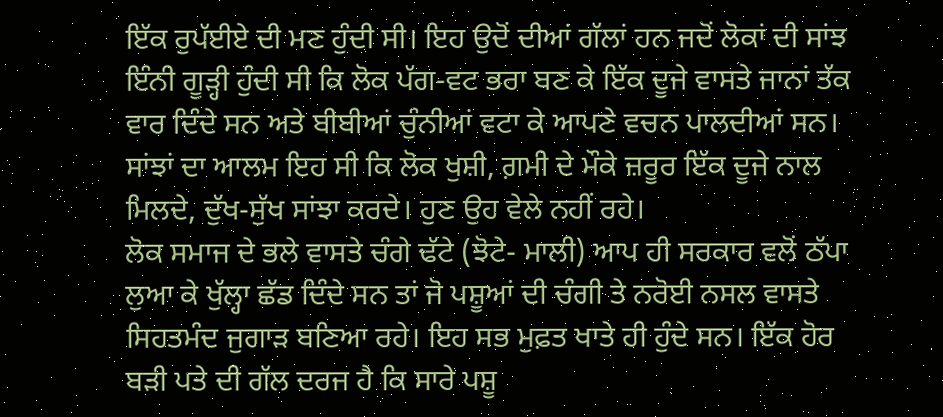ਇੱਕ ਰੁਪੱਈਏ ਦੀ ਮਣ ਹੁੰਦੀ ਸੀ। ਇਹ ਉਦੋਂ ਦੀਆਂ ਗੱਲਾਂ ਹਨ ਜਦੋਂ ਲੋਕਾਂ ਦੀ ਸਾਂਝ ਇੰਨੀ ਗੂੜ੍ਹੀ ਹੁੰਦੀ ਸੀ ਕਿ ਲੋਕ ਪੱਗ-ਵਟ ਭਰਾ ਬਣ ਕੇ ਇੱਕ ਦੂਜੇ ਵਾਸਤੇ ਜਾਨਾਂ ਤੱਕ ਵਾਰ ਦਿੰਦੇ ਸਨ ਅਤੇ ਬੀਬੀਆਂ ਚੁੰਨੀਆਂ ਵਟਾ ਕੇ ਆਪਣੇ ਵਚਨ ਪਾਲਦੀਆਂ ਸਨ। ਸਾਂਝਾਂ ਦਾ ਆਲਮ ਇਹ ਸੀ ਕਿ ਲੋਕ ਖੁਸ਼ੀ, ਗ਼ਮੀ ਦੇ ਮੌਕੇ ਜ਼ਰੂਰ ਇੱਕ ਦੂਜੇ ਨਾਲ ਮਿਲਦੇ, ਦੁੱਖ-ਸੁੱਖ ਸਾਂਝਾ ਕਰਦੇ। ਹੁਣ ਉਹ ਵੇਲੇ ਨਹੀਂ ਰਹੇ।
ਲੋਕ ਸਮਾਜ ਦੇ ਭਲੇ ਵਾਸਤੇ ਚੰਗੇ ਢੱਟੇ (ਝੋਟੇ- ਮਾਲੀ) ਆਪ ਹੀ ਸਰਕਾਰ ਵਲੋਂ ਠੱਪਾ ਲੁਆ ਕੇ ਖੁੱਲ੍ਹਾ ਛੱਡ ਦਿੰਦੇ ਸਨ ਤਾਂ ਜੋ ਪਸ਼ੂਆਂ ਦੀ ਚੰਗੀ ਤੇ ਨਰੋਈ ਨਸਲ ਵਾਸਤੇ ਸਿਹਤਮੰਦ ਜੁਗਾੜ ਬਣਿਆ ਰਹੇ। ਇਹ ਸਭ ਮੁਫ਼ਤ ਖਾਤੇ ਹੀ ਹੁੰਦੇ ਸਨ। ਇੱਕ ਹੋਰ ਬੜੀ ਪਤੇ ਦੀ ਗੱਲ ਦਰਜ ਹੈ ਕਿ ਸਾਰੇ ਪਸ਼ੂ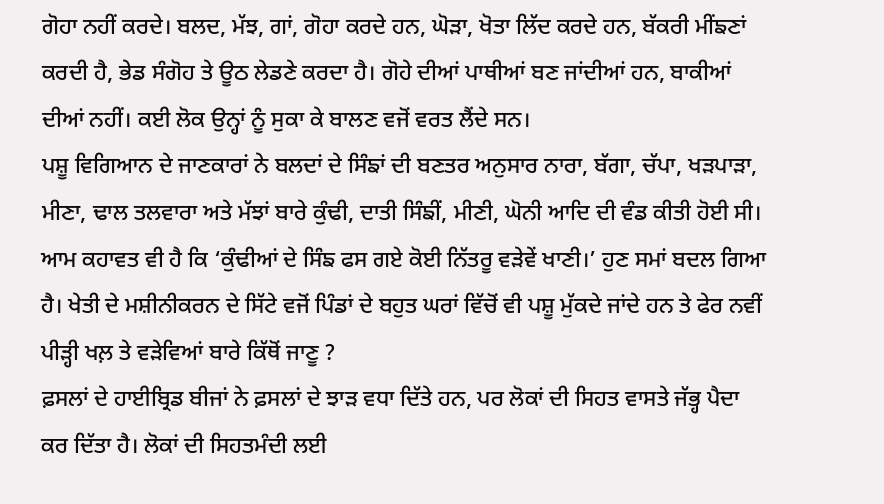ਗੋਹਾ ਨਹੀਂ ਕਰਦੇ। ਬਲਦ, ਮੱਝ, ਗਾਂ, ਗੋਹਾ ਕਰਦੇ ਹਨ, ਘੋੜਾ, ਖੋਤਾ ਲਿੱਦ ਕਰਦੇ ਹਨ, ਬੱਕਰੀ ਮੀਂਙਣਾਂ ਕਰਦੀ ਹੈ, ਭੇਡ ਸੰਗੋਹ ਤੇ ਊਠ ਲੇਡਣੇ ਕਰਦਾ ਹੈ। ਗੋਹੇ ਦੀਆਂ ਪਾਥੀਆਂ ਬਣ ਜਾਂਦੀਆਂ ਹਨ, ਬਾਕੀਆਂ ਦੀਆਂ ਨਹੀਂ। ਕਈ ਲੋਕ ਉਨ੍ਹਾਂ ਨੂੰ ਸੁਕਾ ਕੇ ਬਾਲਣ ਵਜੋਂ ਵਰਤ ਲੈਂਦੇ ਸਨ।
ਪਸ਼ੂ ਵਿਗਿਆਨ ਦੇ ਜਾਣਕਾਰਾਂ ਨੇ ਬਲਦਾਂ ਦੇ ਸਿੰਙਾਂ ਦੀ ਬਣਤਰ ਅਨੁਸਾਰ ਨਾਰਾ, ਬੱਗਾ, ਚੱਪਾ, ਖੜਪਾੜਾ, ਮੀਣਾ, ਢਾਲ ਤਲਵਾਰਾ ਅਤੇ ਮੱਝਾਂ ਬਾਰੇ ਕੁੰਢੀ, ਦਾਤੀ ਸਿੰਙੀਂ, ਮੀਣੀ, ਘੋਨੀ ਆਦਿ ਦੀ ਵੰਡ ਕੀਤੀ ਹੋਈ ਸੀ। ਆਮ ਕਹਾਵਤ ਵੀ ਹੈ ਕਿ ‘ਕੁੰਢੀਆਂ ਦੇ ਸਿੰਙ ਫਸ ਗਏ ਕੋਈ ਨਿੱਤਰੂ ਵੜੇਵੇਂ ਖਾਣੀ।’ ਹੁਣ ਸਮਾਂ ਬਦਲ ਗਿਆ ਹੈ। ਖੇਤੀ ਦੇ ਮਸ਼ੀਨੀਕਰਨ ਦੇ ਸਿੱਟੇ ਵਜੋਂ ਪਿੰਡਾਂ ਦੇ ਬਹੁਤ ਘਰਾਂ ਵਿੱਚੋਂ ਵੀ ਪਸ਼ੂ ਮੁੱਕਦੇ ਜਾਂਦੇ ਹਨ ਤੇ ਫੇਰ ਨਵੀਂ ਪੀੜ੍ਹੀ ਖਲ਼ ਤੇ ਵੜੇਵਿਆਂ ਬਾਰੇ ਕਿੱਥੋਂ ਜਾਣੂ ?
ਫ਼ਸਲਾਂ ਦੇ ਹਾਈਬ੍ਰਿਡ ਬੀਜਾਂ ਨੇ ਫ਼ਸਲਾਂ ਦੇ ਝਾੜ ਵਧਾ ਦਿੱਤੇ ਹਨ, ਪਰ ਲੋਕਾਂ ਦੀ ਸਿਹਤ ਵਾਸਤੇ ਜੱਭ੍ਹ ਪੈਦਾ ਕਰ ਦਿੱਤਾ ਹੈ। ਲੋਕਾਂ ਦੀ ਸਿਹਤਮੰਦੀ ਲਈ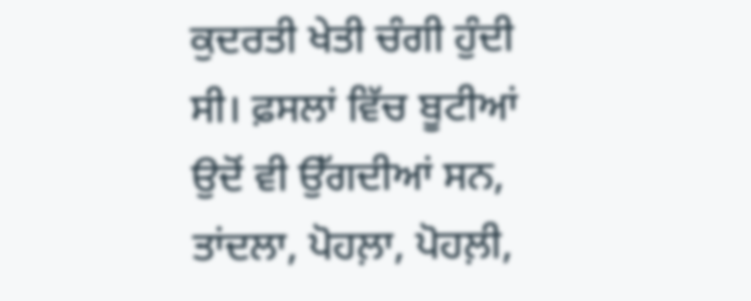ਕੁਦਰਤੀ ਖੇਤੀ ਚੰਗੀ ਹੁੰਦੀ ਸੀ। ਫ਼ਸਲਾਂ ਵਿੱਚ ਬੂਟੀਆਂ ਉਦੋਂ ਵੀ ਉੱਗਦੀਆਂ ਸਨ, ਤਾਂਦਲਾ, ਪੋਹਲ਼ਾ, ਪੋਹਲ਼ੀ,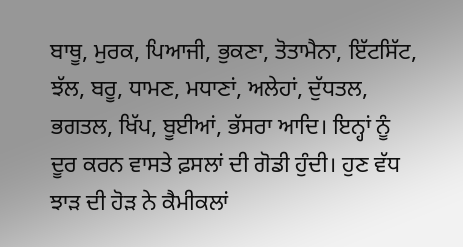ਬਾਥੂ, ਮੁਰਕ, ਪਿਆਜੀ, ਭੁਕਣਾ, ਤੋਤਾਮੈਨਾ, ਇੱਟਸਿੱਟ, ਝੱਲ, ਬਰੂ, ਧਾਮਣ, ਮਧਾਣਾਂ, ਅਲੇਹਾਂ, ਦੁੱਧਤਲ, ਭਗਤਲ, ਖਿੱਪ, ਬੂਈਆਂ, ਭੱਸਰਾ ਆਦਿ। ਇਨ੍ਹਾਂ ਨੂੰ ਦੂਰ ਕਰਨ ਵਾਸਤੇ ਫ਼ਸਲਾਂ ਦੀ ਗੋਡੀ ਹੁੰਦੀ। ਹੁਣ ਵੱਧ ਝਾੜ ਦੀ ਹੋੜ ਨੇ ਕੈਮੀਕਲਾਂ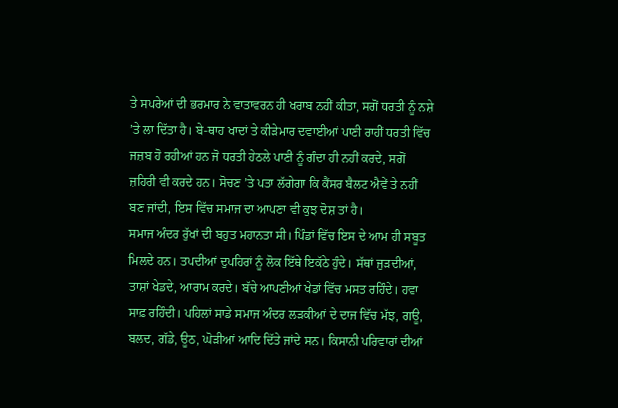ਤੇ ਸਪਰੇਆਂ ਦੀ ਭਰਮਾਰ ਨੇ ਵਾਤਾਵਰਨ ਹੀ ਖਰਾਬ ਨਹੀਂ ਕੀਤਾ, ਸਗੋਂ ਧਰਤੀ ਨੂੰ ਨਸ਼ੇ ’ਤੇ ਲਾ ਦਿੱਤਾ ਹੈ। ਬੇ-ਥਾਹ ਖਾਦਾਂ ਤੇ ਕੀੜੇਮਾਰ ਦਵਾਈਆਂ ਪਾਣੀ ਰਾਹੀਂ ਧਰਤੀ ਵਿੱਚ ਜਜ਼ਬ ਹੋ ਰਹੀਆਂ ਹਨ ਜੋ ਧਰਤੀ ਹੇਠਲੇ ਪਾਣੀ ਨੂੰ ਗੰਦਾ ਹੀ ਨਹੀਂ ਕਰਦੇ, ਸਗੋਂ ਜ਼ਹਿਰੀ ਵੀ ਕਰਦੇ ਹਨ। ਸੋਚਣ ’ਤੇ ਪਤਾ ਲੱਗੇਗਾ ਕਿ ਕੈਂਸਰ ਬੈਲਟ ਐਵੇਂ ਤੇ ਨਹੀਂ ਬਣ ਜਾਂਦੀ, ਇਸ ਵਿੱਚ ਸਮਾਜ ਦਾ ਆਪਣਾ ਵੀ ਕੁਝ ਦੋਸ਼ ਤਾਂ ਹੈ।
ਸਮਾਜ ਅੰਦਰ ਰੁੱਖਾਂ ਦੀ ਬਹੁਤ ਮਹਾਨਤਾ ਸੀ। ਪਿੰਡਾਂ ਵਿੱਚ ਇਸ ਦੇ ਆਮ ਹੀ ਸਬੂਤ ਮਿਲਦੇ ਹਨ। ਤਪਦੀਆਂ ਦੁਪਹਿਰਾਂ ਨੂੰ ਲੋਕ ਇੱਥੇ ਇਕੱਠੇ ਹੁੰਦੇ। ਸੱਥਾਂ ਜੁੜਦੀਆਂ, ਤਾਸ਼ਾਂ ਖੇਡਦੇ, ਆਰਾਮ ਕਰਦੇ। ਬੱਚੇ ਆਪਣੀਆਂ ਖੇਡਾਂ ਵਿੱਚ ਮਸਤ ਰਹਿੰਦੇ। ਹਵਾ ਸਾਫ਼ ਰਹਿੰਦੀ। ਪਹਿਲਾਂ ਸਾਡੇ ਸਮਾਜ ਅੰਦਰ ਲੜਕੀਆਂ ਦੇ ਦਾਜ ਵਿੱਚ ਮੱਝ, ਗਊ, ਬਲਦ, ਗੱਡੇ, ਊਠ, ਘੋੜੀਆਂ ਆਦਿ ਦਿੱਤੇ ਜਾਂਦੇ ਸਨ। ਕਿਸਾਨੀ ਪਰਿਵਾਰਾਂ ਦੀਆਂ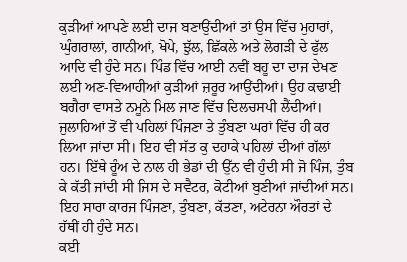ਕੁੜੀਆਂ ਆਪਣੇ ਲਈ ਦਾਜ ਬਣਾਉਂਦੀਆਂ ਤਾਂ ਉਸ ਵਿੱਚ ਮੁਹਾਰਾਂ, ਘੁੰਗਰਾਲਾਂ, ਗਾਨੀਆਂ, ਖੋਪੇ, ਝੁੱਲ, ਛਿੱਕਲੇ ਅਤੇ ਲੋਗੜੀ ਦੇ ਫੁੱਲ ਆਦਿ ਵੀ ਹੁੰਦੇ ਸਨ। ਪਿੰਡ ਵਿੱਚ ਆਈ ਨਵੀਂ ਬਹੂ ਦਾ ਦਾਜ ਦੇਖਣ ਲਈ ਅਣ-ਵਿਆਹੀਆਂ ਕੁੜੀਆਂ ਜ਼ਰੂਰ ਆਉਂਦੀਆਂ। ਉਹ ਕਢਾਈ ਬਗੈਰਾ ਵਾਸਤੇ ਨਮੂਨੇ ਮਿਲ ਜਾਣ ਵਿੱਚ ਦਿਲਚਸਪੀ ਲੈਂਦੀਆਂ।
ਜੁਲਾਹਿਆਂ ਤੋਂ ਵੀ ਪਹਿਲਾਂ ਪਿੰਜਣਾ ਤੇ ਤੁੰਬਣਾ ਘਰਾਂ ਵਿੱਚ ਹੀ ਕਰ ਲਿਆ ਜਾਂਦਾ ਸੀ। ਇਹ ਵੀ ਸੱਤ ਕੁ ਦਹਾਕੇ ਪਹਿਲਾਂ ਦੀਆਂ ਗੱਲਾਂ ਹਨ। ਇੱਥੇ ਰੂੰਅ ਦੇ ਨਾਲ ਹੀ ਭੇਡਾਂ ਦੀ ਉੱਨ ਵੀ ਹੁੰਦੀ ਸੀ ਜੋ ਪਿੰਜ, ਤੁੰਬ ਕੇ ਕੱਤੀ ਜਾਂਦੀ ਸੀ ਜਿਸ ਦੇ ਸਵੈਟਰ, ਕੋਟੀਆਂ ਬੁਣੀਆਂ ਜਾਂਦੀਆਂ ਸਨ। ਇਹ ਸਾਰਾ ਕਾਰਜ ਪਿੰਜਣਾ, ਤੁੰਬਣਾ, ਕੱਤਣਾ, ਅਟੇਰਨਾ ਔਰਤਾਂ ਦੇ ਹੱਥੀਂ ਹੀ ਹੁੰਦੇ ਸਨ।
ਕਈ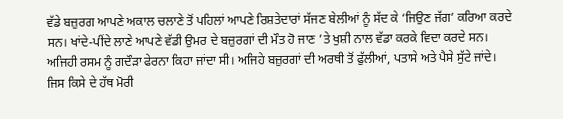ਵੱਡੇ ਬਜ਼ੁਰਗ ਆਪਣੇ ਅਕਾਲ ਚਲਾਣੇ ਤੋਂ ਪਹਿਲਾਂ ਆਪਣੇ ਰਿਸ਼ਤੇਦਾਰਾਂ ਸੱਜਣ ਬੇਲੀਆਂ ਨੂੰ ਸੱਦ ਕੇ ‘ਜਿਉਣ ਜੱਗ’ ਕਰਿਆ ਕਰਦੇ ਸਨ। ਖਾਂਦੇ-ਪੀਂਦੇ ਲਾਣੇ ਆਪਣੇ ਵੱਡੀ ਉਮਰ ਦੇ ਬਜ਼ੁਰਗਾਂ ਦੀ ਮੌਤ ਹੋ ਜਾਣ ’ਤੇ ਖੁਸ਼ੀ ਨਾਲ ਵੱਡਾ ਕਰਕੇ ਵਿਦਾ ਕਰਦੇ ਸਨ। ਅਜਿਹੀ ਰਸਮ ਨੂੰ ਗਦੌੜਾ ਫੇਰਨਾ ਕਿਹਾ ਜਾਂਦਾ ਸੀ। ਅਜਿਹੇ ਬਜ਼ੁਰਗਾਂ ਦੀ ਅਰਥੀ ਤੋਂ ਫੁੱਲੀਆਂ, ਪਤਾਸੇ ਅਤੇ ਪੈਸੇ ਸੁੱਟੇ ਜਾਂਦੇ। ਜਿਸ ਕਿਸੇ ਦੇ ਹੱਥ ਮੋਰੀ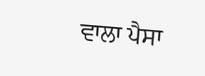ਵਾਲਾ ਪੈਸਾ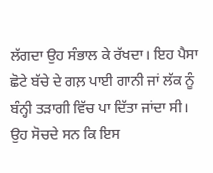ਲੱਗਦਾ ਉਹ ਸੰਭਾਲ ਕੇ ਰੱਖਦਾ। ਇਹ ਪੈਸਾ ਛੋਟੇ ਬੱਚੇ ਦੇ ਗਲ਼ ਪਾਈ ਗਾਨੀ ਜਾਂ ਲੱਕ ਨੂੰ ਬੰਨ੍ਹੀ ਤੜਾਗੀ ਵਿੱਚ ਪਾ ਦਿੱਤਾ ਜਾਂਦਾ ਸੀ। ਉਹ ਸੋਚਦੇ ਸਨ ਕਿ ਇਸ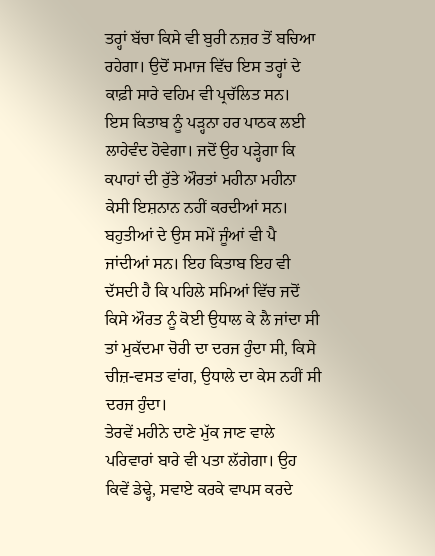ਤਰ੍ਹਾਂ ਬੱਚਾ ਕਿਸੇ ਵੀ ਬੁਰੀ ਨਜ਼ਰ ਤੋਂ ਬਚਿਆ ਰਹੇਗਾ। ਉਦੋਂ ਸਮਾਜ ਵਿੱਚ ਇਸ ਤਰ੍ਹਾਂ ਦੇ ਕਾਫ਼ੀ ਸਾਰੇ ਵਹਿਮ ਵੀ ਪ੍ਰਚੱਲਿਤ ਸਨ।
ਇਸ ਕਿਤਾਬ ਨੂੰ ਪੜ੍ਹਨਾ ਹਰ ਪਾਠਕ ਲਈ ਲਾਹੇਵੰਦ ਹੋਵੇਗਾ। ਜਦੋਂ ਉਹ ਪੜ੍ਹੇਗਾ ਕਿ ਕਪਾਹਾਂ ਦੀ ਰੁੱਤੇ ਔਰਤਾਂ ਮਹੀਨਾ ਮਹੀਨਾ ਕੇਸੀ ਇਸ਼ਨਾਨ ਨਹੀਂ ਕਰਦੀਆਂ ਸਨ। ਬਹੁਤੀਆਂ ਦੇ ਉਸ ਸਮੇਂ ਜੂੰਆਂ ਵੀ ਪੈ ਜਾਂਦੀਆਂ ਸਨ। ਇਹ ਕਿਤਾਬ ਇਹ ਵੀ ਦੱਸਦੀ ਹੈ ਕਿ ਪਹਿਲੇ ਸਮਿਆਂ ਵਿੱਚ ਜਦੋਂ ਕਿਸੇ ਔਰਤ ਨੂੰ ਕੋਈ ਉਧਾਲ ਕੇ ਲੈ ਜਾਂਦਾ ਸੀ ਤਾਂ ਮੁਕੱਦਮਾ ਚੋਰੀ ਦਾ ਦਰਜ ਹੁੰਦਾ ਸੀ, ਕਿਸੇ ਚੀਜ਼-ਵਸਤ ਵਾਂਗ, ਉਧਾਲੇ ਦਾ ਕੇਸ ਨਹੀਂ ਸੀ ਦਰਜ ਹੁੰਦਾ।
ਤੇਰਵੇਂ ਮਹੀਨੇ ਦਾਣੇ ਮੁੱਕ ਜਾਣ ਵਾਲੇ ਪਰਿਵਾਰਾਂ ਬਾਰੇ ਵੀ ਪਤਾ ਲੱਗੇਗਾ। ਉਹ ਕਿਵੇਂ ਡੇਢ੍ਹੇ, ਸਵਾਏ ਕਰਕੇ ਵਾਪਸ ਕਰਦੇ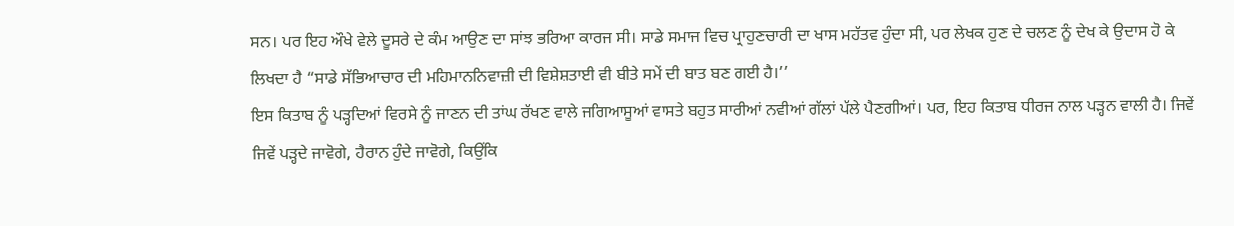ਸਨ। ਪਰ ਇਹ ਔਖੇ ਵੇਲੇ ਦੂਸਰੇ ਦੇ ਕੰਮ ਆਉਣ ਦਾ ਸਾਂਝ ਭਰਿਆ ਕਾਰਜ ਸੀ। ਸਾਡੇ ਸਮਾਜ ਵਿਚ ਪ੍ਰਾਹੁਣਚਾਰੀ ਦਾ ਖਾਸ ਮਹੱਤਵ ਹੁੰਦਾ ਸੀ, ਪਰ ਲੇਖਕ ਹੁਣ ਦੇ ਚਲਣ ਨੂੰ ਦੇਖ ਕੇ ਉਦਾਸ ਹੋ ਕੇ ਲਿਖਦਾ ਹੈ “ਸਾਡੇ ਸੱਭਿਆਚਾਰ ਦੀ ਮਹਿਮਾਨਨਿਵਾਜ਼ੀ ਦੀ ਵਿਸ਼ੇਸ਼ਤਾਈ ਵੀ ਬੀਤੇ ਸਮੇਂ ਦੀ ਬਾਤ ਬਣ ਗਈ ਹੈ।’’
ਇਸ ਕਿਤਾਬ ਨੂੰ ਪੜ੍ਹਦਿਆਂ ਵਿਰਸੇ ਨੂੰ ਜਾਣਨ ਦੀ ਤਾਂਘ ਰੱਖਣ ਵਾਲੇ ਜਗਿਆਸੂਆਂ ਵਾਸਤੇ ਬਹੁਤ ਸਾਰੀਆਂ ਨਵੀਆਂ ਗੱਲਾਂ ਪੱਲੇ ਪੈਣਗੀਆਂ। ਪਰ, ਇਹ ਕਿਤਾਬ ਧੀਰਜ ਨਾਲ ਪੜ੍ਹਨ ਵਾਲੀ ਹੈ। ਜਿਵੇਂ ਜਿਵੇਂ ਪੜ੍ਹਦੇ ਜਾਵੋਗੇ, ਹੈਰਾਨ ਹੁੰਦੇ ਜਾਵੋਗੇ, ਕਿਉਂਕਿ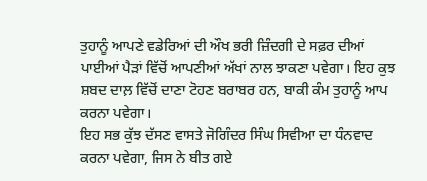ਤੁਹਾਨੂੰ ਆਪਣੇ ਵਡੇਰਿਆਂ ਦੀ ਔਖ ਭਰੀ ਜ਼ਿੰਦਗੀ ਦੇ ਸਫ਼ਰ ਦੀਆਂ ਪਾਈਆਂ ਪੈੜਾਂ ਵਿੱਚੋਂ ਆਪਣੀਆਂ ਅੱਖਾਂ ਨਾਲ ਝਾਕਣਾ ਪਵੇਗਾ। ਇਹ ਕੁਝ ਸ਼ਬਦ ਦਾਲ਼ ਵਿੱਚੋਂ ਦਾਣਾ ਟੋਹਣ ਬਰਾਬਰ ਹਨ, ਬਾਕੀ ਕੰਮ ਤੁਹਾਨੂੰ ਆਪ ਕਰਨਾ ਪਵੇਗਾ।
ਇਹ ਸਭ ਕੁੱਝ ਦੱਸਣ ਵਾਸਤੇ ਜੋਗਿੰਦਰ ਸਿੰਘ ਸਿਵੀਆ ਦਾ ਧੰਨਵਾਦ ਕਰਨਾ ਪਵੇਗਾ, ਜਿਸ ਨੇ ਬੀਤ ਗਏ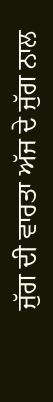ਜੁੱਗ ਦੀ ਵਾਰਤਾ ਅੱਜ ਦੇ ਜੁੱਗ ਨਾਲ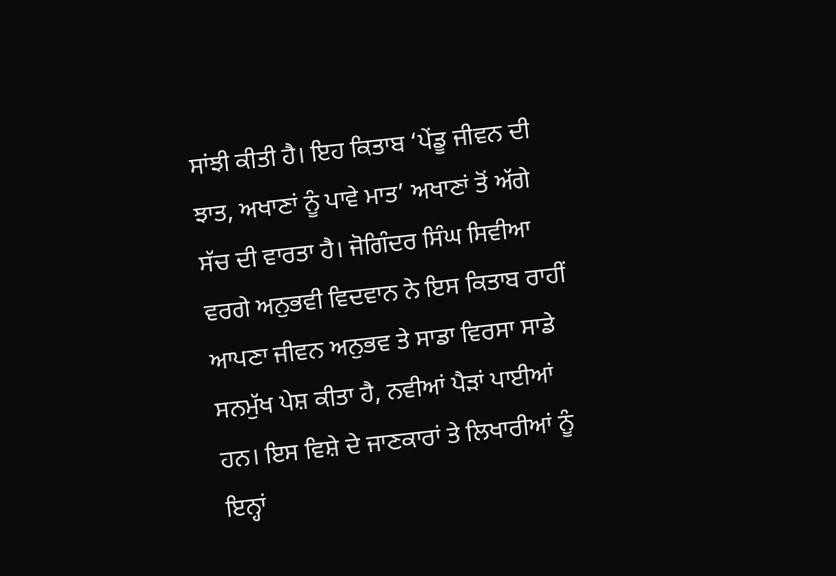ਸਾਂਝੀ ਕੀਤੀ ਹੈ। ਇਹ ਕਿਤਾਬ ‘ਪੇਂਡੂ ਜੀਵਨ ਦੀ ਝਾਤ, ਅਖਾਣਾਂ ਨੂੰ ਪਾਵੇ ਮਾਤ’ ਅਖਾਣਾਂ ਤੋਂ ਅੱਗੇ ਸੱਚ ਦੀ ਵਾਰਤਾ ਹੈ। ਜੋਗਿੰਦਰ ਸਿੰਘ ਸਿਵੀਆ ਵਰਗੇ ਅਨੁਭਵੀ ਵਿਦਵਾਨ ਨੇ ਇਸ ਕਿਤਾਬ ਰਾਹੀਂ ਆਪਣਾ ਜੀਵਨ ਅਨੁਭਵ ਤੇ ਸਾਡਾ ਵਿਰਸਾ ਸਾਡੇ ਸਨਮੁੱਖ ਪੇਸ਼ ਕੀਤਾ ਹੈ, ਨਵੀਆਂ ਪੈੜਾਂ ਪਾਈਆਂ ਹਨ। ਇਸ ਵਿਸ਼ੇ ਦੇ ਜਾਣਕਾਰਾਂ ਤੇ ਲਿਖਾਰੀਆਂ ਨੂੰ ਇਨ੍ਹਾਂ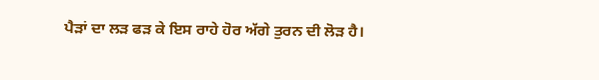ਪੈੜਾਂ ਦਾ ਲੜ ਫੜ ਕੇ ਇਸ ਰਾਹੇ ਹੋਰ ਅੱਗੇ ਤੁਰਨ ਦੀ ਲੋੜ ਹੈ।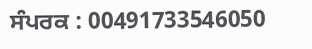ਸੰਪਰਕ : 00491733546050